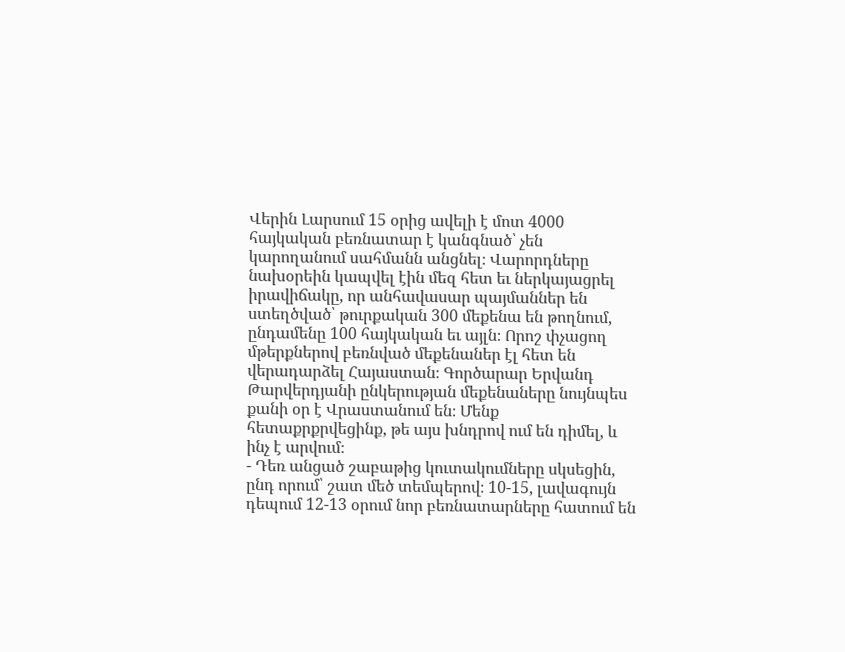Վերին Լարսում 15 օրից ավելի է մոտ 4000 հայկական բեռնատար է կանգնած՝ չեն կարողանում սահմանն անցնել։ Վարորդները նախօրեին կապվել էին մեզ հետ եւ ներկայացրել իրավիճակը, որ անհավասար պայմաններ են ստեղծված՝ թուրքական 300 մեքենա են թողնում, ընդամենը 100 հայկական եւ այլն։ Որոշ փչացող մթերքներով բեռնված մեքենաներ էլ հետ են վերադարձել Հայաստան։ Գործարար Երվանդ Թարվերդյանի ընկերության մեքենաները նույնպես քանի օր է Վրաստանում են։ Մենք հետաքրքրվեցինք, թե այս խնդրով ում են դիմել, և ինչ է արվում։
- Դեռ անցած շաբաթից կուտակումները սկսեցին, ընդ որում՝ շատ մեծ տեմպերով։ 10-15, լավագույն դեպում 12-13 օրում նոր բեռնատարները հատում են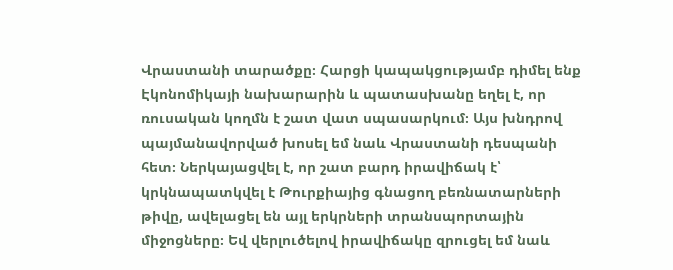Վրաստանի տարածքը։ Հարցի կապակցությամբ դիմել ենք Էկոնոմիկայի նախարարին և պատասխանը եղել է, որ ռուսական կողմն է շատ վատ սպասարկում։ Այս խնդրով պայմանավորված խոսել եմ նաև Վրաստանի դեսպանի հետ։ Ներկայացվել է, որ շատ բարդ իրավիճակ է՝ կրկնապատկվել է Թուրքիայից գնացող բեռնատարների թիվը, ավելացել են այլ երկրների տրանսպորտային միջոցները։ Եվ վերլուծելով իրավիճակը զրուցել եմ նաև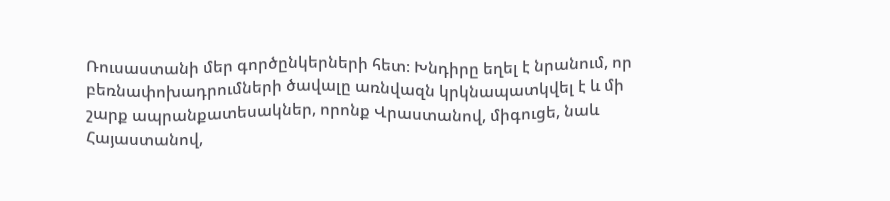Ռուսաստանի մեր գործընկերների հետ։ Խնդիրը եղել է նրանում, որ բեռնափոխադրումների ծավալը առնվազն կրկնապատկվել է և մի շարք ապրանքատեսակներ, որոնք Վրաստանով, միգուցե, նաև Հայաստանով,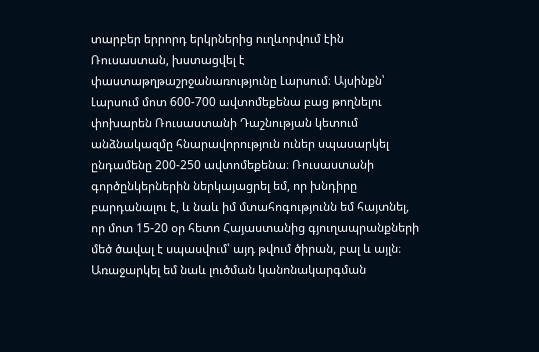տարբեր երրորդ երկրներից ուղևորվում էին Ռուսաստան, խստացվել է փաստաթղթաշրջանառությունը Լարսում։ Այսինքն՝ Լարսում մոտ 600-700 ավտոմեքենա բաց թողնելու փոխարեն Ռուսաստանի Դաշնության կետում անձնակազմը հնարավորություն ուներ սպասարկել ընդամենը 200-250 ավտոմեքենա։ Ռուսաստանի գործընկերներին ներկայացրել եմ, որ խնդիրը բարդանալու է, և նաև իմ մտահոգությունն եմ հայտնել, որ մոտ 15-20 օր հետո Հայաստանից գյուղապրանքների մեծ ծավալ է սպասվում՝ այդ թվում ծիրան, բալ և այլն։
Առաջարկել եմ նաև լուծման կանոնակարգման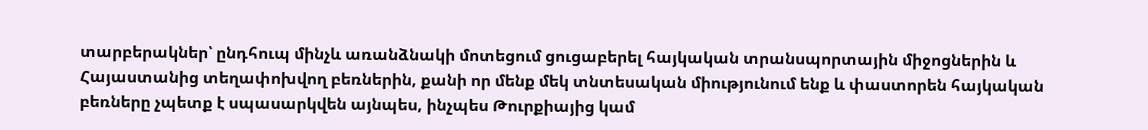տարբերակներ՝ ընդհուպ մինչև առանձնակի մոտեցում ցուցաբերել հայկական տրանսպորտային միջոցներին և Հայաստանից տեղափոխվող բեռներին, քանի որ մենք մեկ տնտեսական միությունում ենք և փաստորեն հայկական բեռները չպետք է սպասարկվեն այնպես, ինչպես Թուրքիայից կամ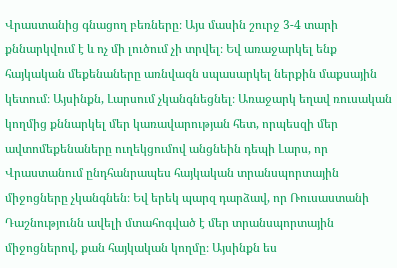Վրաստանից գնացող բեռները։ Այս մասին շուրջ 3-4 տարի քննարկվում է և ոչ մի լուծում չի տրվել։ Եվ առաջարկել ենք հայկական մեքենաները առնվազն սպասարկել ներքին մաքսային կետում։ Այսինքն, Լարսում չկանգնեցնել։ Առաջարկ եղավ ռուսական կողմից քննարկել մեր կառավարության հետ, որպեսզի մեր ավտոմեքենաները ուղեկցումով անցնեին դեպի Լարս, որ Վրաստանում ընդհանրապես հայկական տրանսպորտային միջոցները չկանգնեն։ Եվ երեկ պարզ դարձավ, որ Ռուսաստանի Դաշնությունն ավելի մտահոգված է մեր տրանսպորտային միջոցներով, քան հայկական կողմը։ Այսինքն ես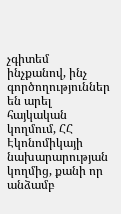չգիտեմ ինչքանով, ինչ գործողություններ են արել հայկական կողմում, ՀՀ Էկոնոմիկայի նախարարության կողմից, քանի որ անձամբ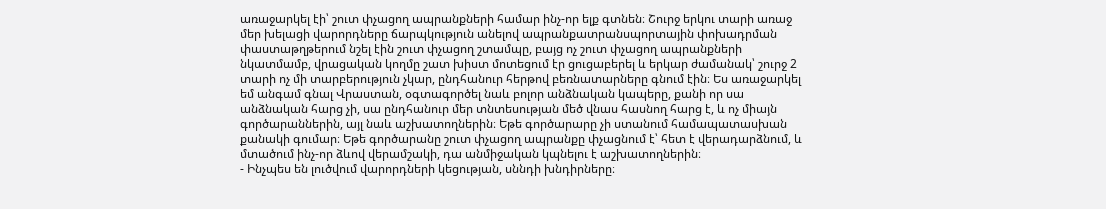առաջարկել էի՝ շուտ փչացող ապրանքների համար ինչ-որ ելք գտնեն։ Շուրջ երկու տարի առաջ մեր խելացի վարորդները ճարպկություն անելով ապրանքատրանսպորտային փոխադրման փաստաթղթերում նշել էին շուտ փչացող շտամպը, բայց ոչ շուտ փչացող ապրանքների նկատմամբ, վրացական կողմը շատ խիստ մոտեցում էր ցուցաբերել և երկար ժամանակ՝ շուրջ 2 տարի ոչ մի տարբերություն չկար, ընդհանուր հերթով բեռնատարները գնում էին։ Ես առաջարկել եմ անգամ գնալ Վրաստան, օգտագործել նաև բոլոր անձնական կապերը, քանի որ սա անձնական հարց չի, սա ընդհանուր մեր տնտեսության մեծ վնաս հասնող հարց է, և ոչ միայն գործարաններին, այլ նաև աշխատողներին։ Եթե գործարարը չի ստանում համապատասխան քանակի գումար։ Եթե գործարանը շուտ փչացող ապրանքը փչացնում է՝ հետ է վերադարձնում, և մտածում ինչ-որ ձևով վերամշակի, դա անմիջական կպնելու է աշխատողներին։
- Ինչպես են լուծվում վարորդների կեցության, սննդի խնդիրները։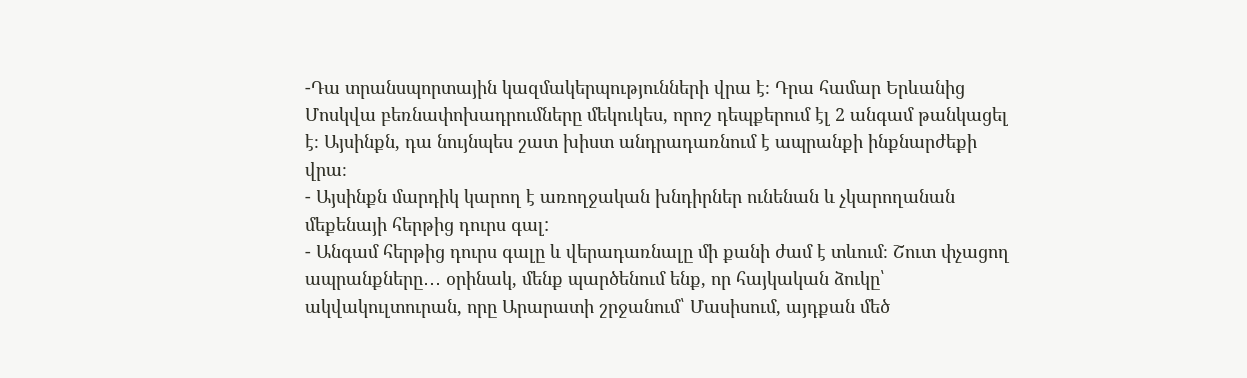-Դա տրանսպորտային կազմակերպությունների վրա է։ Դրա համար Երևանից Մոսկվա բեռնափոխադրումները մեկուկես, որոշ դեպքերում էլ 2 անգամ թանկացել է։ Այսինքն, դա նույնպես շատ խիստ անդրադառնում է ապրանքի ինքնարժեքի վրա։
- Այսինքն մարդիկ կարող է առողջական խնդիրներ ունենան և չկարողանան մեքենայի հերթից դուրս գալ:
- Անգամ հերթից դուրս գալը և վերադառնալը մի քանի ժամ է տևում։ Շուտ փչացող ապրանքները․․․ օրինակ, մենք պարծենում ենք, որ հայկական ձուկը՝ ակվակուլտուրան, որը Արարատի շրջանում՝ Մասիսում, այդքան մեծ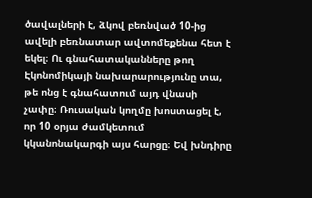ծավալների է, ձկով բեռնված 10-ից ավելի բեռնատար ավտոմեքենա հետ է եկել։ Ու գնահատականները թող Էկոնոմիկայի նախարարությունը տա, թե ոնց է գնահատում այդ վնասի չափը։ Ռուսական կողմը խոստացել է, որ 10 օրյա ժամկետում կկանոնակարգի այս հարցը։ Եվ խնդիրը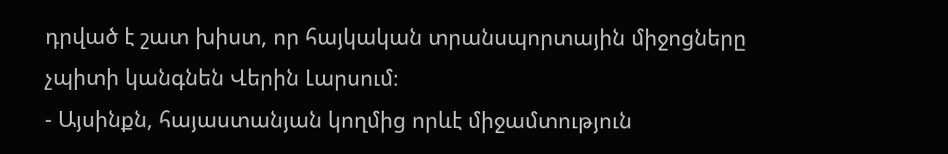դրված է շատ խիստ, որ հայկական տրանսպորտային միջոցները չպիտի կանգնեն Վերին Լարսում։
- Այսինքն, հայաստանյան կողմից որևէ միջամտություն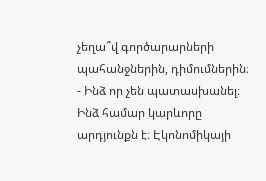չեղա՞վ գործարարների պահանջներին, դիմումներին։
- Ինձ որ չեն պատասխանել։ Ինձ համար կարևորը արդյունքն է։ Էկոնոմիկայի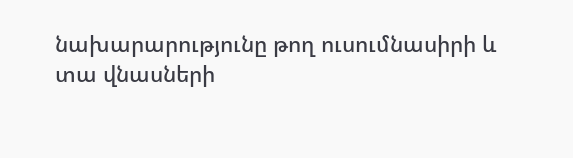նախարարությունը թող ուսումնասիրի և տա վնասների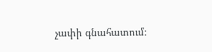չափի գնահատում։